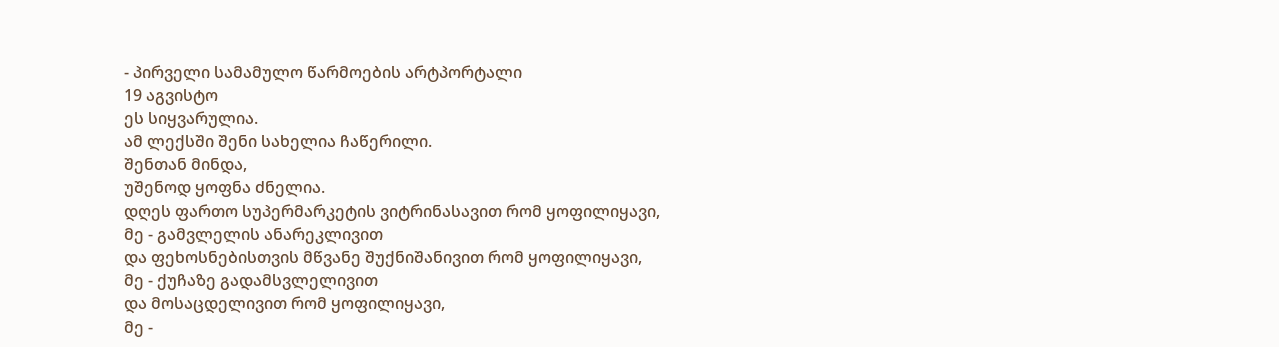- პირველი სამამულო წარმოების არტპორტალი
19 აგვისტო
ეს სიყვარულია.
ამ ლექსში შენი სახელია ჩაწერილი.
შენთან მინდა,
უშენოდ ყოფნა ძნელია.
დღეს ფართო სუპერმარკეტის ვიტრინასავით რომ ყოფილიყავი,
მე - გამვლელის ანარეკლივით
და ფეხოსნებისთვის მწვანე შუქნიშანივით რომ ყოფილიყავი,
მე - ქუჩაზე გადამსვლელივით
და მოსაცდელივით რომ ყოფილიყავი,
მე -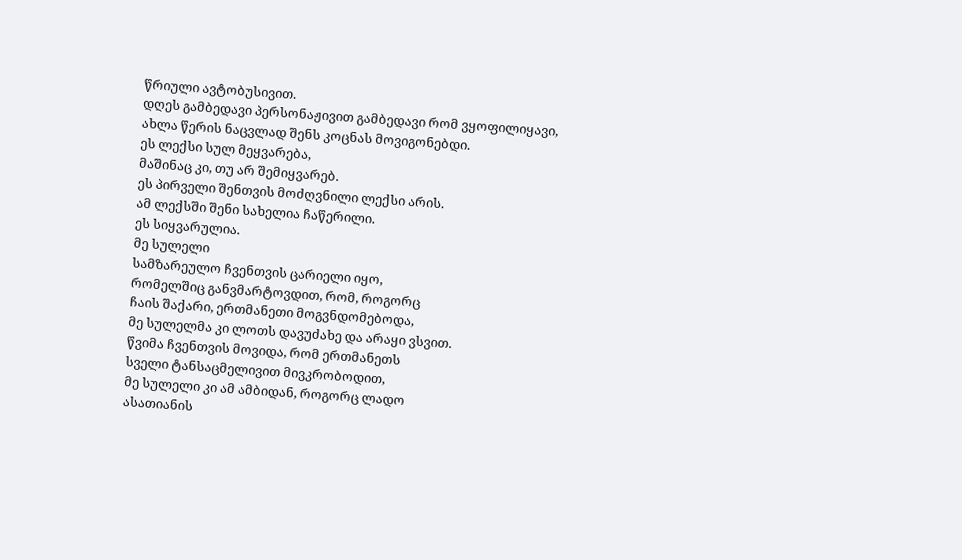წრიული ავტობუსივით.
დღეს გამბედავი პერსონაჟივით გამბედავი რომ ვყოფილიყავი,
ახლა წერის ნაცვლად შენს კოცნას მოვიგონებდი.
ეს ლექსი სულ მეყვარება,
მაშინაც კი, თუ არ შემიყვარებ.
ეს პირველი შენთვის მოძღვნილი ლექსი არის.
ამ ლექსში შენი სახელია ჩაწერილი.
ეს სიყვარულია.
მე სულელი
სამზარეულო ჩვენთვის ცარიელი იყო,
რომელშიც განვმარტოვდით, რომ, როგორც
ჩაის შაქარი, ერთმანეთი მოგვნდომებოდა,
მე სულელმა კი ლოთს დავუძახე და არაყი ვსვით.
წვიმა ჩვენთვის მოვიდა, რომ ერთმანეთს
სველი ტანსაცმელივით მივკრობოდით,
მე სულელი კი ამ ამბიდან, როგორც ლადო
ასათიანის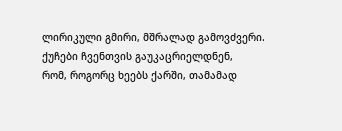ლირიკული გმირი, მშრალად გამოვძვერი.
ქუჩები ჩვენთვის გაუკაცრიელდნენ,
რომ, როგორც ხეებს ქარში, თამამად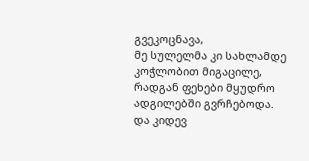გვეკოცნავა,
მე სულელმა კი სახლამდე კოჭლობით მიგაცილე,
რადგან ფეხები მყუდრო ადგილებში გვრჩებოდა.
და კიდევ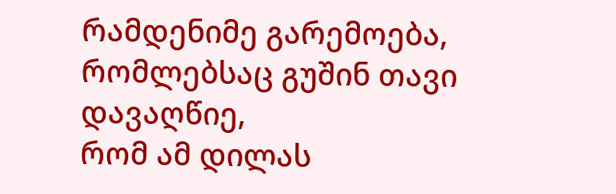რამდენიმე გარემოება,
რომლებსაც გუშინ თავი დავაღწიე,
რომ ამ დილას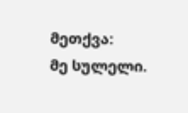მეთქვა:
მე სულელი.